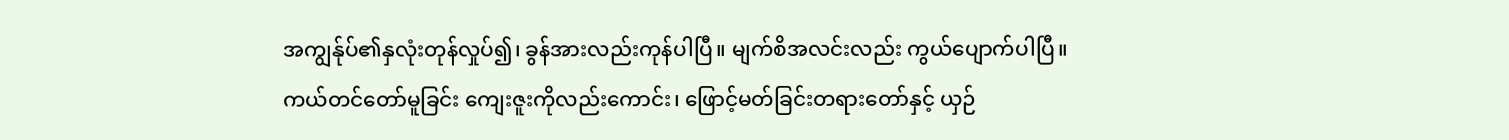အကျွန်ုပ်၏နှလုံးတုန်လှုပ်၍၊ ခွန်အားလည်းကုန်ပါပြီ။ မျက်စိအလင်းလည်း ကွယ်ပျောက်ပါပြီ။
ကယ်တင်တော်မူခြင်း ကျေးဇူးကိုလည်းကောင်း၊ ဖြောင့်မတ်ခြင်းတရားတော်နှင့် ယှဉ်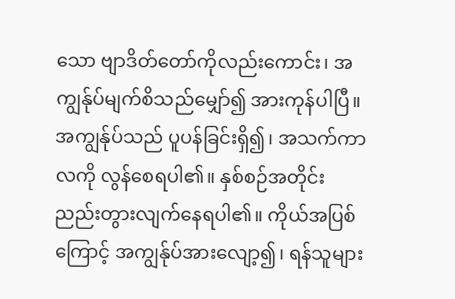သော ဗျာဒိတ်တော်ကိုလည်းကောင်း၊ အကျွန်ုပ်မျက်စိသည်မျှော်၍ အားကုန်ပါပြီ။
အကျွန်ုပ်သည် ပူပန်ခြင်းရှိ၍၊ အသက်ကာလကို လွန်စေရပါ၏။ နှစ်စဉ်အတိုင်း ညည်းတွားလျက်နေရပါ၏။ ကိုယ်အပြစ်ကြောင့် အကျွန်ုပ်အားလျော့၍၊ ရန်သူများ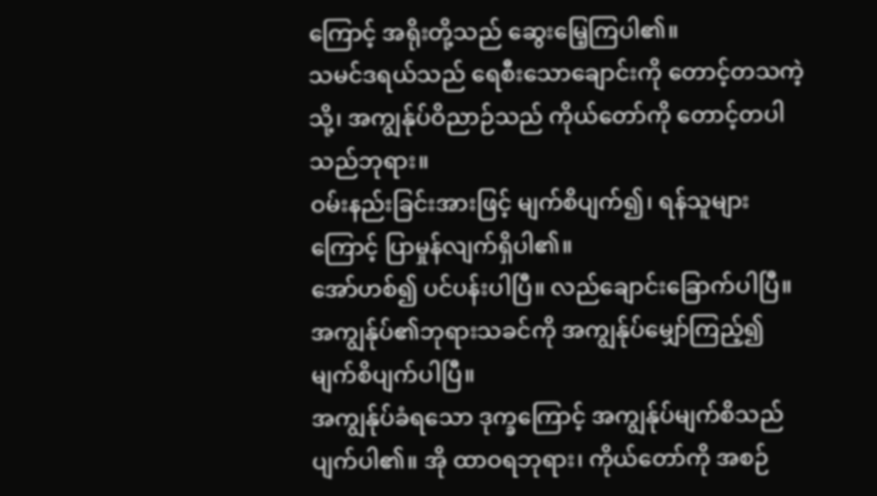ကြောင့် အရိုးတို့သည် ဆွေးမြေ့ကြပါ၏။
သမင်ဒရယ်သည် ရေစီးသောချောင်းကို တောင့်တသကဲ့သို့၊ အကျွန်ုပ်ဝိညာဉ်သည် ကိုယ်တော်ကို တောင့်တပါသည်ဘုရား။
ဝမ်းနည်းခြင်းအားဖြင့် မျက်စိပျက်၍၊ ရန်သူများကြောင့် ပြာမှုန်လျက်ရှိပါ၏။
အော်ဟစ်၍ ပင်ပန်းပါပြီ။ လည်ချောင်းခြောက်ပါပြီ။ အကျွန်ုပ်၏ဘုရားသခင်ကို အကျွန်ုပ်မျှော်ကြည့်၍ မျက်စိပျက်ပါပြီ။
အကျွန်ုပ်ခံရသော ဒုက္ခကြောင့် အကျွန်ုပ်မျက်စိသည် ပျက်ပါ၏။ အို ထာဝရဘုရား၊ ကိုယ်တော်ကို အစဉ်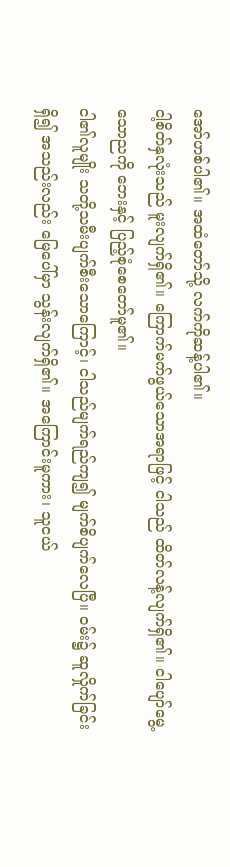အော်ဟစ်ပါ၏။ အထံတော်သို့ လက်ကိုဆန့်ပါ၏။
ငါ့စိတ်နှလုံးသည် မူးလျက်ရှိ၏။ ကြောက်မက်ဖွယ်သောအရာဖြင့် ငါသည် ထိတ်လန့်လျက်ရှိ၏။ ငါပျော်မွေ့သောညကို ဘေးနှင့် ပြည့်စုံစေတော်မူ၏။
ငါ၏လူမျိုး သတို့သမီးပျက်စီးသောကြောင့်၊ ငါသည်မျက်ရည်ကျ၍ မျက်စိပျက်လေပြီ။ ဝမ်း၌ ဆူလှိုက်ခြင်းရှိ၍ အသည်းလည်း မြေပေါ်မှာ သွန်းလျက်ရှိ၏။ အကြောင်းမူကား၊ သူငယ်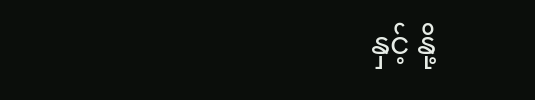နှင့် နို့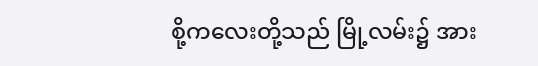စို့ကလေးတို့သည် မြို့လမ်း၌ အား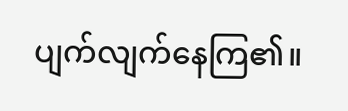ပျက်လျက်နေကြ၏။